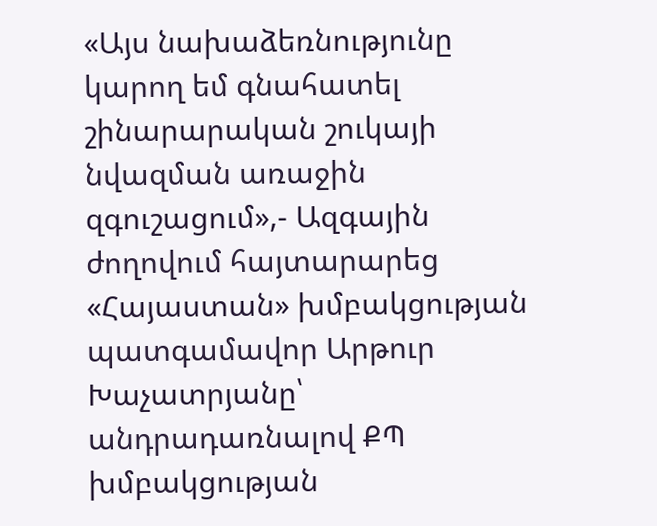«Այս նախաձեռնությունը կարող եմ գնահատել շինարարական շուկայի նվազման առաջին զգուշացում»,- Ազգային ժողովում հայտարարեց «Հայաստան» խմբակցության պատգամավոր Արթուր Խաչատրյանը՝ անդրադառնալով ՔՊ խմբակցության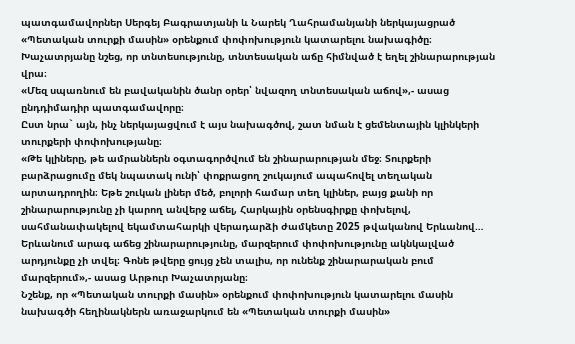պատգամավորներ Սերգեյ Բագրատյանի և Նարեկ Ղահրամանյանի ներկայացրած «Պետական տուրքի մասին» օրենքում փոփոխություն կատարելու նախագիծը։
Խաչատրյանը նշեց, որ տնտեսությունը, տնտեսական աճը հիմնված է եղել շինարարության վրա։
«Մեզ սպառնում են բավականին ծանր օրեր՝ նվազող տնտեսական աճով»,- ասաց ընդդիմադիր պատգամավորը։
Ըստ նրա` այն, ինչ ներկայացվում է այս նախագծով, շատ նման է ցեմենտային կլինկերի տուրքերի փոփոխությանը։
«Թե կլիները, թե ամրաններն օգտագործվում են շինարարության մեջ։ Տուրքերի բարձրացումը մեկ նպատակ ունի՝ փոքրացող շուկայում ապահովել տեղական արտադրողին։ Եթե շուկան լիներ մեծ, բոլորի համար տեղ կլիներ, բայց քանի որ շինարարությունը չի կարող անվերջ աճել, Հարկային օրենսգիրքը փոխելով, սահմանափակելով եկամտահարկի վերադարձի ժամկետը 2025 թվականով Երևանով… Երևանում արագ աճեց շինարարությունը, մարզերում փոփոխությունը ակնկալված արդյունքը չի տվել։ Գոնե թվերը ցույց չեն տալիս, որ ունենք շինարարական բում մարզերում»,- ասաց Արթուր Խաչատրյանը։
Նշենք, որ «Պետական տուրքի մասին» օրենքում փոփոխություն կատարելու մասին նախագծի հեղինակներն առաջարկում են «Պետական տուրքի մասին»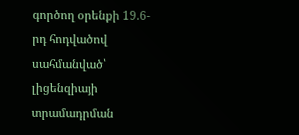գործող օրենքի 19.6-րդ հոդվածով սահմանված՝ լիցենզիայի տրամադրման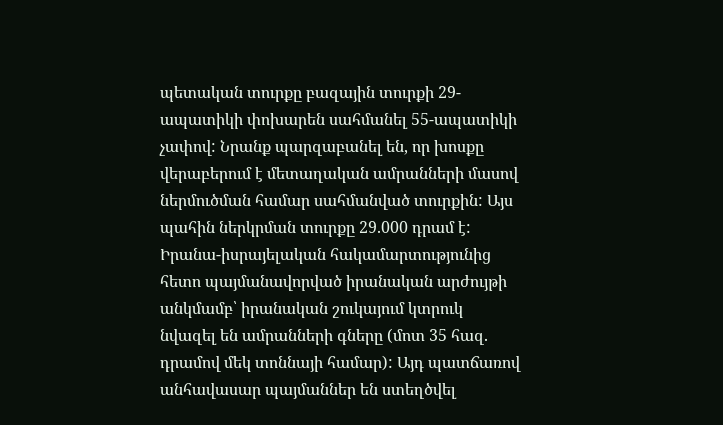պետական տուրքը բազային տուրքի 29-ապատիկի փոխարեն սահմանել 55-ապատիկի չափով: Նրանք պարզաբանել են, որ խոսքը վերաբերում է մետաղական ամրանների մասով ներմուծման համար սահմանված տուրքին: Այս պահին ներկրման տուրքը 29.000 դրամ է: Իրանա-իսրայելական հակամարտությունից հետո պայմանավորված իրանական արժույթի անկմամբ՝ իրանական շուկայում կտրուկ նվազել են ամրանների գները (մոտ 35 հազ. դրամով մեկ տոննայի համար): Այդ պատճառով անհավասար պայմաններ են ստեղծվել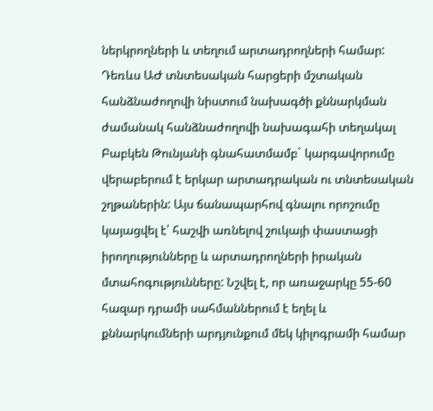ներկրողների և տեղում արտադրողների համար:
Դեռևս ԱԺ տնտեսական հարցերի մշտական հանձնաժողովի նիստում նախագծի քննարկման ժամանակ հանձնաժողովի նախագահի տեղակալ Բաբկեն Թունյանի գնահատմամբ` կարգավորումը վերաբերում է երկար արտադրական ու տնտեսական շղթաներին: Այս ճանապարհով գնալու որոշումը կայացվել է՝ հաշվի առնելով շուկայի փաստացի իրողությունները և արտադրողների իրական մտահոգությունները: Նշվել է, որ առաջարկը 55-60 հազար դրամի սահմաններում է եղել և քննարկումների արդյունքում մեկ կիլոգրամի համար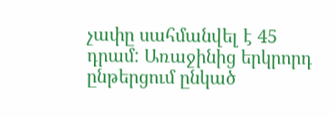չափը սահմանվել է 45 դրամ: Առաջինից երկրորդ ընթերցում ընկած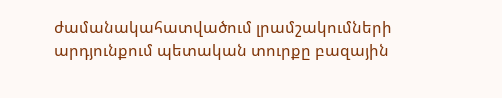ժամանակահատվածում լրամշակումների արդյունքում պետական տուրքը բազային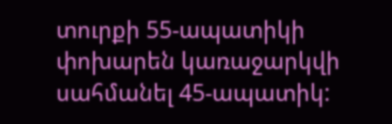տուրքի 55-ապատիկի փոխարեն կառաջարկվի սահմանել 45-ապատիկ: